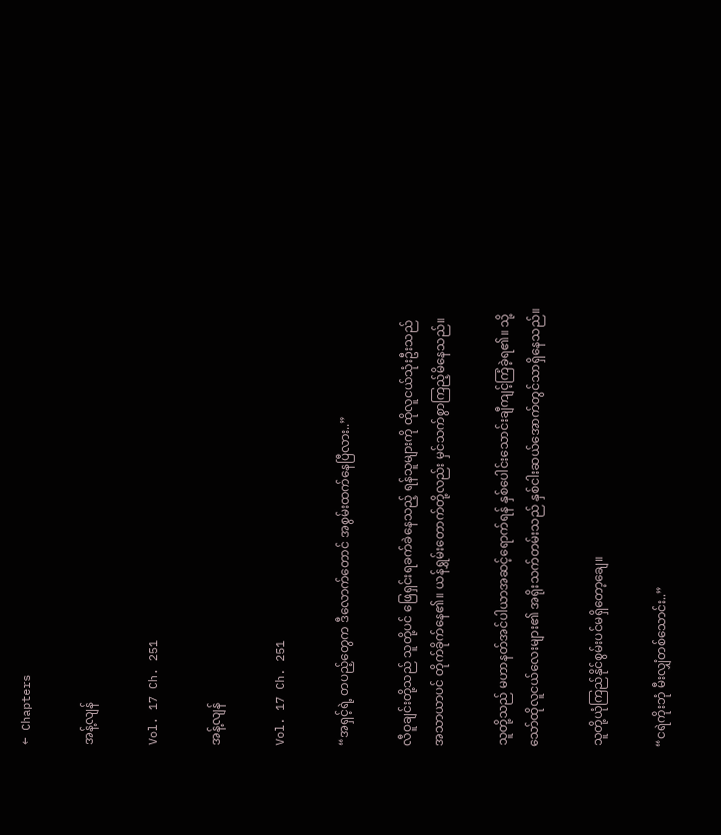← Chapters

အန့်လျန်

Vol. 17 Ch. 251

အန့်လျန်

Vol. 17 Ch. 251

“အရှင့်ရဲ့ တပည့်တွေက ဒီလောက်တောင် အစွမ်းထက်နေပြီလား..”

လီဝူချင်းတို့သည် သူတို့ပင် ဖြေရှင်းရခက်ခဲနေသည့် ရန်သူများကို ထိုလူငယ်သုံးဦးသည် အသာယာပင် တိုက်ခိုက်နေ၏။ ယန်ရွှမ်းတောက်တို့လည်း မှင်သက်စွာကြည့်မိနေသည်။

သူတို့သည် မဟာနတ်အင်ပါယာအဆင့်ရောက်ရန် နှစ်ပေါင်းသောင်းချီကျင့်ကြံခဲ့ရ၏။ သို့သော်ထိုလူငယ်လေးများ၏ အရိုးသက်တမ်းသည် နှစ်ငါးဆယ်အောက်တွင်သာရှိနေသည်။

သူတို့ယုံကြည်နိုင်စွမ်းပင်မရှိတော့ချေ။

“ငရဲကိုးဘုံ မီးလျှံတစ်သောင်း..”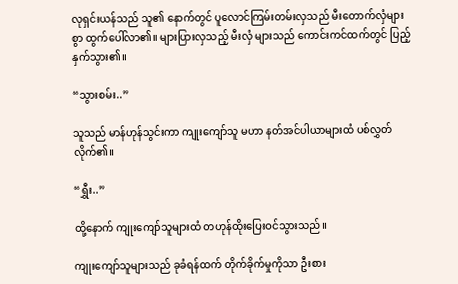လုရှင်းယန်သည် သူ၏ နောက်တွင် ပူလောင်ကြမ်းတမ်းလှသည် မီးတောက်လှံများစွာ ထွက်ပေါ်လာ၏။ များပြားလှသည့် မီးလှံ များသည် ကောင်းကင်ထက်တွင် ပြည့်နှက်သွား၏။

“သွားစမ်း..”

သူသည် မာန်ဟုန်သွင်းကာ ကျုးကျော်သူ မဟာ နတ်အင်ပါယာများထံ ပစ်လွှတ်လိုက်၏။

“ရွှီး..”

ထို့နောက် ကျုးကျော်သူများထံ တဟုန်ထိုးပြေးဝင်သွားသည်။

ကျုးကျော်သူများသည် ခုခံရန်ထက် တိုက်ခိုက်မှုကိုသာ ဦးစား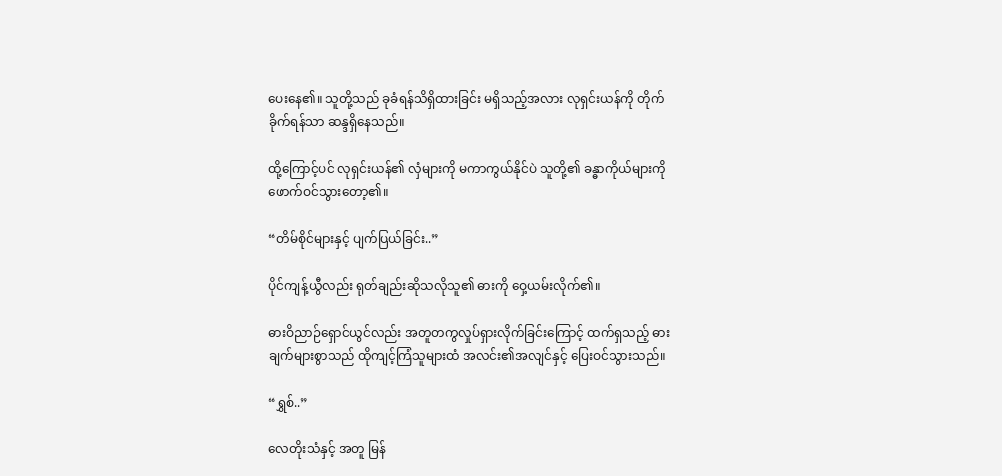ပေးနေ၏။ သူတို့သည် ခုခံရန်သိရှိထားခြင်း မရှိသည့်အလား လုရှင်းယန်ကို တိုက်ခိုက်ရန်သာ ဆန္ဒရှိနေသည်။

ထို့ကြောင့်ပင် လုရှင်းယန်၏ လှံများကို မကာကွယ်နိုင်ပဲ သူတို့၏ ခန္ဓာကိုယ်များကို ဖောက်ဝင်သွားတော့၏။

“တိမ်စိုင်များနှင့် ပျက်ပြယ်ခြင်း..”

ပိုင်ကျန့်ယွီလည်း ရုတ်ချည်းဆိုသလိုသူ၏ ဓားကို ဝှေ့ယမ်းလိုက်၏။

ဓားဝိညာဉ်ရှောင်ယွင်လည်း အတူတကွလှုပ်ရှားလိုက်ခြင်းကြောင့် ထက်ရှသည့် ဓားချက်များစွာသည် ထိုကျင့်ကြံသူများထံ အလင်း၏အလျင်နှင့် ပြေးဝင်သွားသည်။

“ရွှစ်..”

လေတိုးသံနှင့် အတူ မြန်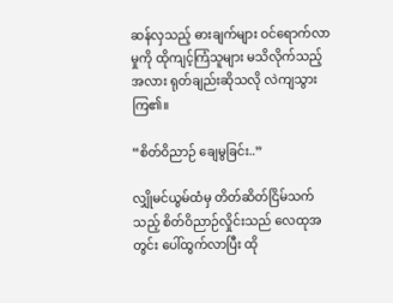ဆန်လှသည့် ဓားချက်များ ဝင်ရောက်လာမှုကို ထိုကျင့်ကြံသူများ မသိလိုက်သည့်အလား ရုတ်ချည်းဆိုသလို လဲကျသွားကြ၏။

“စိတ်ဝိညာဉ် ချေမွခြင်း..”

လျှိုမင်ယွမ်ထံမှ တိတ်ဆိတ်ငြိမ်သက်သည့် စိတ်ဝိညာဉ်လှိုင်းသည် လေထုအတွင်း ပေါ်ထွက်လာပြီး ထို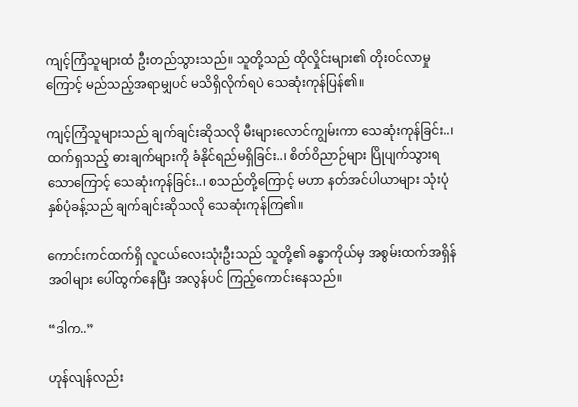ကျင့်ကြံသူများထံ ဦးတည်သွားသည်။ သူတို့သည် ထိုလှိုင်းများ၏ တိုးဝင်လာမှုကြောင့် မည်သည့်အရာမျှပင် မသိရှိလိုက်ရပဲ သေဆုံးကုန်ပြန်၏။

ကျင့်ကြံသူများသည် ချက်ချင်းဆိုသလို မီးများလောင်ကျွမ်းကာ သေဆုံးကုန်ခြင်း..၊ ထက်ရှသည့် ဓားချက်များကို ခံနိုင်ရည်မရှိခြင်း..၊ စိတ်ဝိညာဉ်များ ပြိုပျက်သွားရသောကြောင့် သေဆုံးကုန်ခြင်း..၊ စသည်တို့ကြောင့် မဟာ နတ်အင်ပါယာများ သုံးပုံနှစ်ပုံခန့်သည် ချက်ချင်းဆိုသလို သေဆုံးကုန်ကြ၏။

ကောင်းကင်ထက်ရှိ လူငယ်လေးသုံးဦးသည် သူတို့၏ ခန္ဓာကိုယ်မှ အစွမ်းထက်အရှိန်အဝါများ ပေါ်ထွက်နေပြီး အလွန်ပင် ကြည့်ကောင်းနေသည်။

“ဒါက..”

ဟုန်လျန်လည်း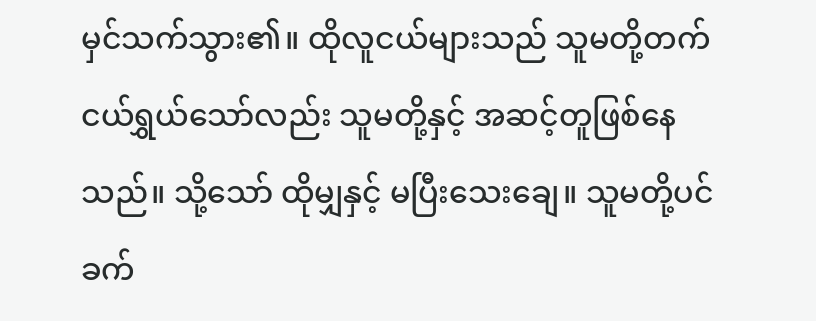မှင်သက်သွား၏။ ထိုလူငယ်များသည် သူမတို့တက် ငယ်ရွှယ်သော်လည်း သူမတို့နှင့် အဆင့်တူဖြစ်နေသည်။ သို့သော် ထိုမျှနှင့် မပြီးသေးချေ။ သူမတို့ပင် ခက်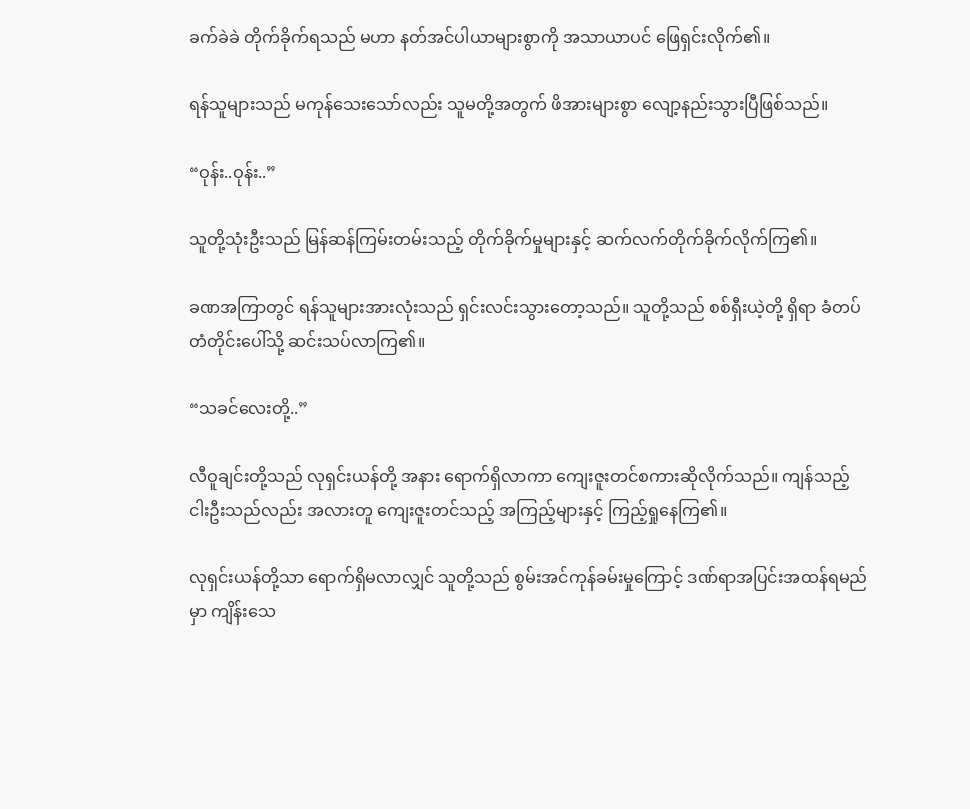ခက်ခဲခဲ တိုက်ခိုက်ရသည် မဟာ နတ်အင်ပါယာများစွာကို အသာယာပင် ဖြေရှင်းလိုက်၏။

ရန်သူများသည် မကုန်သေးသော်လည်း သူမတို့အတွက် ဖိအားများစွာ လျော့နည်းသွားပြီဖြစ်သည်။

“ဝုန်း..ဝုန်း..”

သူတို့သုံးဦးသည် မြန်ဆန်ကြမ်းတမ်းသည့် တိုက်ခိုက်မှုများနှင့် ဆက်လက်တိုက်ခိုက်လိုက်ကြ၏။

ခဏအကြာတွင် ရန်သူများအားလုံးသည် ရှင်းလင်းသွားတော့သည်။ သူတို့သည် စစ်ရှီးယဲ့တို့ ရှိရာ ခံတပ်တံတိုင်းပေါ်သို့ ဆင်းသပ်လာကြ၏။

“သခင်လေးတို့..”

လီဝူချင်းတို့သည် လုရှင်းယန်တို့ အနား ရောက်ရှိလာကာ ကျေးဇူးတင်စကားဆိုလိုက်သည်။ ကျန်သည့် ငါးဦးသည်လည်း အလားတူ ကျေးဇူးတင်သည့် အကြည့်များနှင့် ကြည့်ရှုနေကြ၏။

လုရှင်းယန်တို့သာ ရောက်ရှိမလာလျှင် သူတို့သည် စွမ်းအင်ကုန်ခမ်းမှုကြောင့် ဒဏ်ရာအပြင်းအထန်ရမည်မှာ ကျိန်းသေ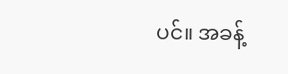ပင်။ အခန့်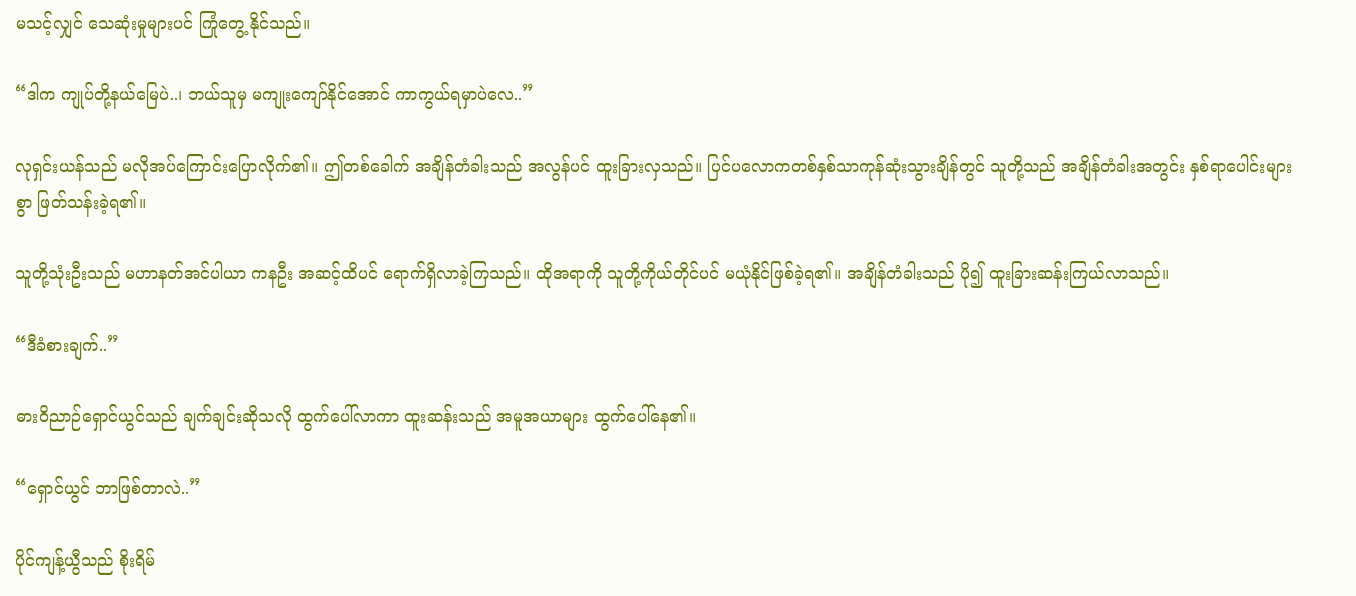မသင့်လျှင် သေဆုံးမှုများပင် ကြုံတွေ့ နိုင်သည်။

“ဒါက ကျုပ်တို့နယ်မြေပဲ..၊ ဘယ်သူမှ မကျုးကျော်နိုင်အောင် ကာကွယ်ရမှာပဲလေ..”

လုရှင်းယန်သည် မလိုအပ်ကြောင်းပြောလိုက်၏။ ဤတစ်ခေါက် အချိန်တံခါးသည် အလွန်ပင် ထူးခြားလှသည်။ ပြင်ပလောကတစ်နှစ်သာကုန်ဆုံးသွားချိန်တွင် သူတို့သည် အချိန်တံခါးအတွင်း နှစ်ရာပေါင်းများစွာ ဖြတ်သန်းခဲ့ရ၏။

သူတို့သုံးဦးသည် မဟာနတ်အင်ပါယာ ကနဦး အဆင့်ထိပင် ရောက်ရှိလာခဲ့ကြသည်။ ထိုအရာကို သူတို့ကိုယ်တိုင်ပင် မယုံနိုင်ဖြစ်ခဲ့ရ၏။ အချိန်တံခါးသည် ပို၍ ထူးခြားဆန်းကြယ်လာသည်။

“ဒီခံစားချက်..”

ဓားဝိညာဉ်ရှောင်ယွင်သည် ချက်ချင်းဆိုသလို ထွက်ပေါ်လာကာ ထူးဆန်းသည် အမူအယာများ ထွက်ပေါ်နေ၏။

“ရှောင်ယွင် ဘာဖြစ်တာလဲ..”

ပိုင်ကျန့်ယွီသည် စိုးရိမ်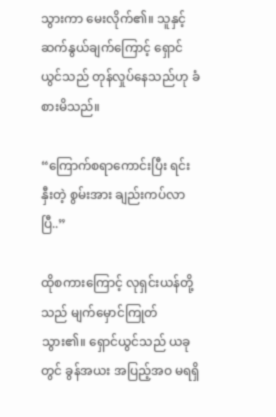သွားကာ မေးလိုက်၏။ သူနှင့် ဆက်နွယ်ချက်ကြောင့် ရှောင်ယွင်သည် တုန်လှုပ်နေသည်ဟု ခံစားမိသည်။

“ကြောက်စရာကောင်းပြီး ရင်းနှီးတဲ့ စွမ်းအား ချည်းကပ်လာပြီ..”

ထိုစကားကြောင့် လုရှင်းယန်တို့သည် မျက်မှောင်ကြုတ်သွား၏။ ရှောင်ယွင်သည် ယခုတွင် ခွန်အယး အပြည့်အဝ မရရှိ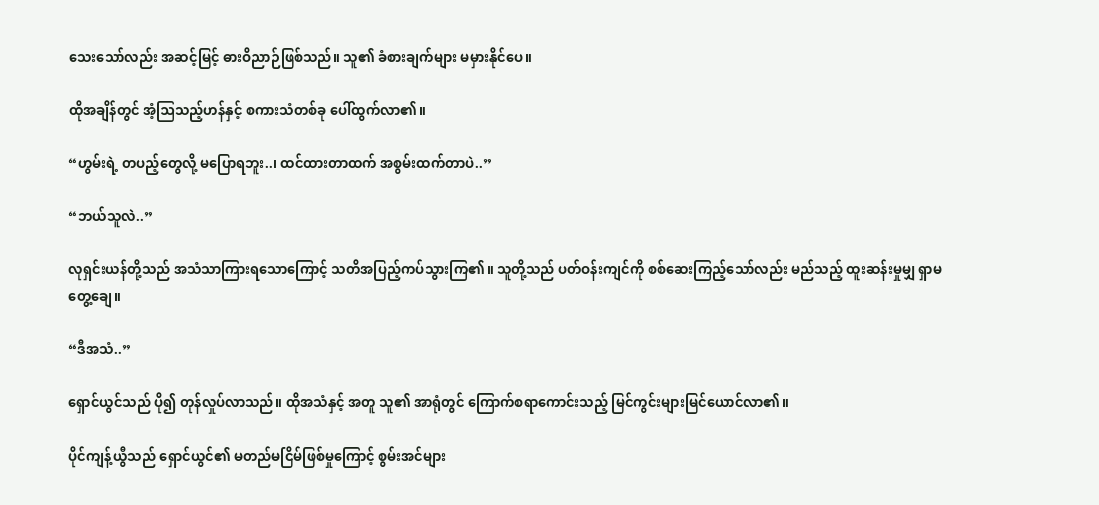သေးသော်လည်း အဆင့်မြင့် ဓားဝိညာဉ်ဖြစ်သည်။ သူ၏ ခံစားချက်များ မမှားနိုင်ပေ။

ထိုအချိန်တွင် အံ့ဩသည့်ဟန်နှင့် စကားသံတစ်ခု ပေါ်ထွက်လာ၏။

“ဟွမ်းရဲ့ တပည့်တွေလို့ မပြောရဘူး..၊ ထင်ထားတာထက် အစွမ်းထက်တာပဲ..”

“ဘယ်သူလဲ..”

လုရှင်းယန်တို့သည် အသံသာကြားရသောကြောင့် သတိအပြည့်ကပ်သွားကြ၏။ သူတို့သည် ပတ်ဝန်းကျင်ကို စစ်ဆေးကြည့်သော်လည်း မည်သည့် ထူးဆန်းမှုမျှ ရှာမတွေ့ချေ။

“ဒီအသံ..”

ရှောင်ယွင်သည် ပို၍ တုန်လှုပ်လာသည်။ ထိုအသံနှင့် အတူ သူ၏ အာရုံတွင် ကြောက်စရာကောင်းသည့် မြင်ကွင်းများမြင်ယောင်လာ၏။

ပိုင်ကျန့်ယွီသည် ရှောင်ယွင်၏ မတည်မငြိမ်ဖြစ်မှုကြောင့် စွမ်းအင်များ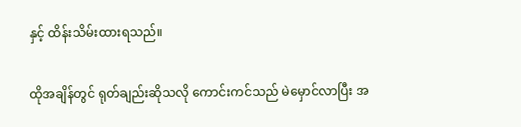နှင့် ထိန်းသိမ်းထားရသည်။

ထိုအချိန်တွင် ရုတ်ချည်းဆိုသလို ကောင်းကင်သည် မဲမှောင်လာပြီး အ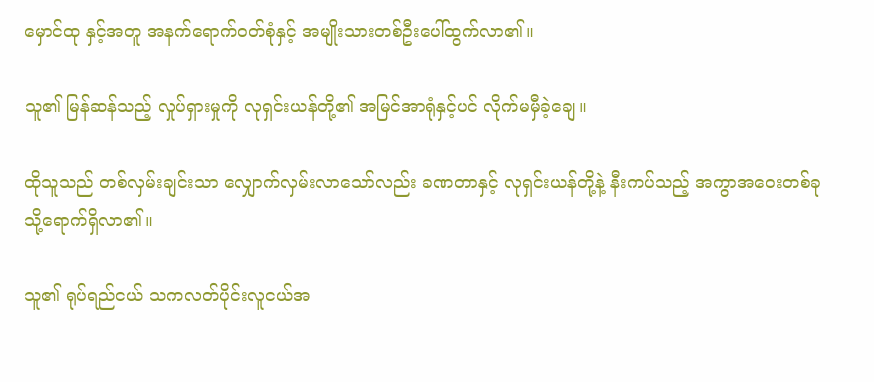မှောင်ထု နှင့်အတူ အနက်ရောက်ဝတ်စုံနှင့် အမျိုးသားတစ်ဦးပေါ်ထွက်လာ၏။

သူ၏ မြန်ဆန်သည့် လှုပ်ရှားမှုကို လုရှင်းယန်တို့၏ အမြင်အာရုံနှင့်ပင် လိုက်မမှီခဲ့ချေ။

ထိုသူသည် တစ်လှမ်းချင်းသာ လျှောက်လှမ်းလာသော်လည်း ခဏတာနှင့် လုရှင်းယန်တို့နဲ့ နီးကပ်သည့် အကွာအဝေးတစ်ခုသို့ရောက်ရှိလာ၏။

သူ၏ ရုပ်ရည်ငယ် သကလတ်ပိုင်းလူငယ်အ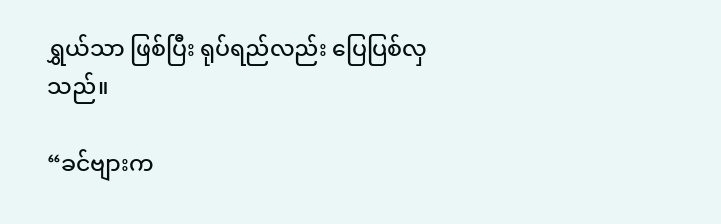ရွှယ်သာ ဖြစ်ပြီး ရုပ်ရည်လည်း ပြေပြစ်လှသည်။

“ခင်ဗျားက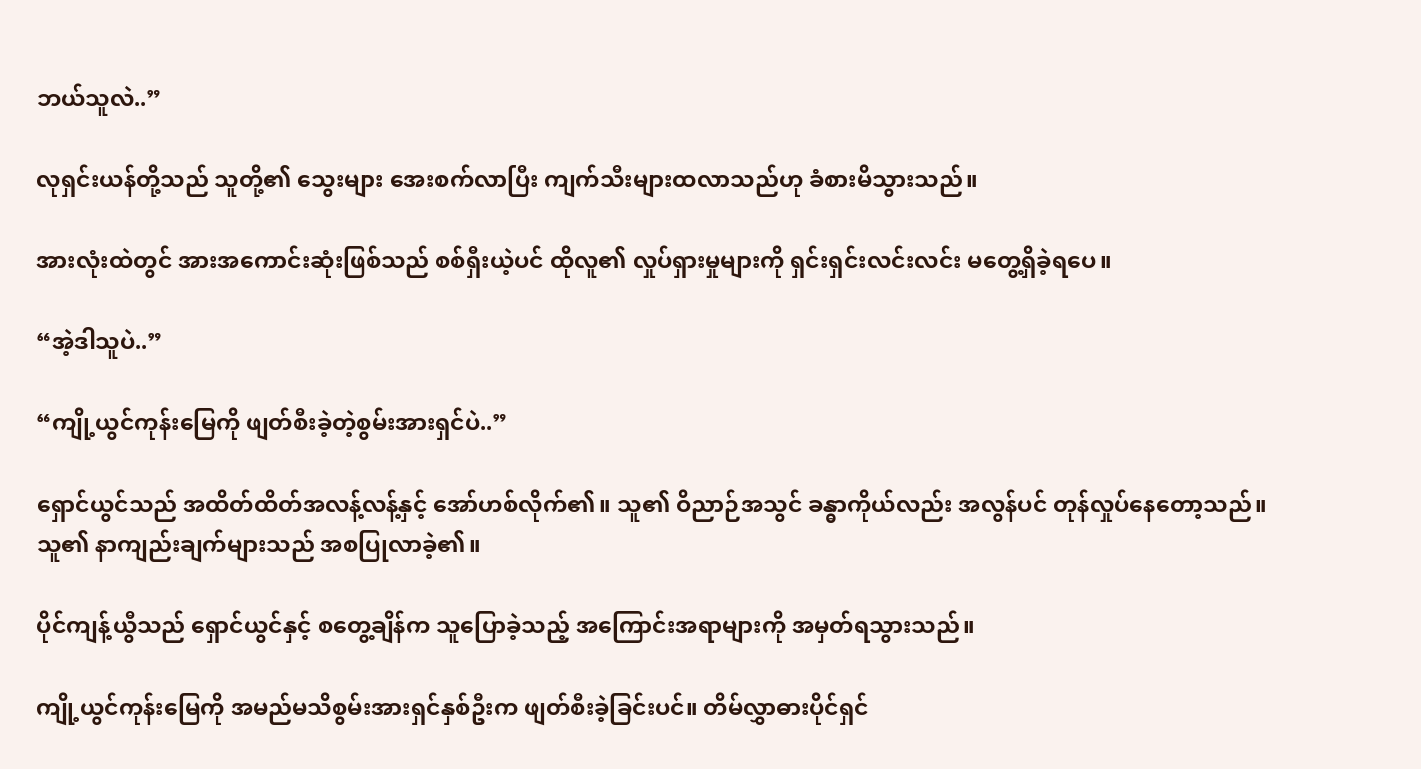ဘယ်သူလဲ..”

လုရှင်းယန်တို့သည် သူတို့၏ သွေးများ အေးစက်လာပြီး ကျက်သီးများထလာသည်ဟု ခံစားမိသွားသည်။

အားလုံးထဲတွင် အားအကောင်းဆုံးဖြစ်သည် စစ်ရှီးယဲ့ပင် ထိုလူ၏ လှုပ်ရှားမှုများကို ရှင်းရှင်းလင်းလင်း မတွေ့ရှိခဲ့ရပေ။

“အဲ့ဒါသူပဲ..”

“ကျို့ယွင်ကုန်းမြေကို ဖျတ်စီးခဲ့တဲ့စွမ်းအားရှင်ပဲ..”

ရှောင်ယွင်သည် အထိတ်ထိတ်အလန့်လန့်နှင့် အော်ဟစ်လိုက်၏။ သူ၏ ဝိညာဉ်အသွင် ခန္ဓာကိုယ်လည်း အလွန်ပင် တုန်လှုပ်နေတော့သည်။ သူ၏ နာကျည်းချက်များသည် အစပြုလာခဲ့၏။

ပိုင်ကျန့်ယွီသည် ရှောင်ယွင်နှင့် စတွေ့ချိန်က သူပြောခဲ့သည့် အကြောင်းအရာများကို အမှတ်ရသွားသည်။

ကျို့ယွင်ကုန်းမြေကို အမည်မသိစွမ်းအားရှင်နှစ်ဦးက ဖျတ်စီးခဲ့ခြင်းပင်။ တိမ်လွှာဓားပိုင်ရှင်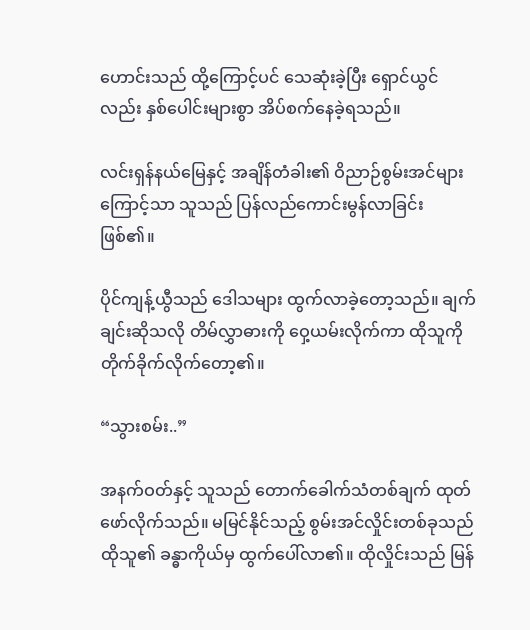ဟောင်းသည် ထို့ကြောင့်ပင် သေဆုံးခဲ့ပြီး ရှောင်ယွင်လည်း နှစ်ပေါင်းများစွာ အိပ်စက်နေခဲ့ရသည်။

လင်းရှန်နယ်မြေနှင့် အချိန်တံခါး၏ ဝိညာဉ်စွမ်းအင်များကြောင့်သာ သူသည် ပြန်လည်ကောင်းမွန်လာခြင်း ဖြစ်၏။

ပိုင်ကျန့်ယွီသည် ဒေါသများ ထွက်လာခဲ့တော့သည်။ ချက်ချင်းဆိုသလို တိမ်လွှာဓားကို ဝှေ့ယမ်းလိုက်ကာ ထိုသူကို တိုက်ခိုက်လိုက်တော့၏။

“သွားစမ်း..”

အနက်ဝတ်နှင့် သူသည် တောက်ခေါက်သံတစ်ချက် ထုတ်ဖော်လိုက်သည်။ မမြင်နိုင်သည့် စွမ်းအင်လှိုင်းတစ်ခုသည် ထိုသူ၏ ခန္ဓာကိုယ်မှ ထွက်ပေါ်လာ၏။ ထိုလှိုင်းသည် မြန်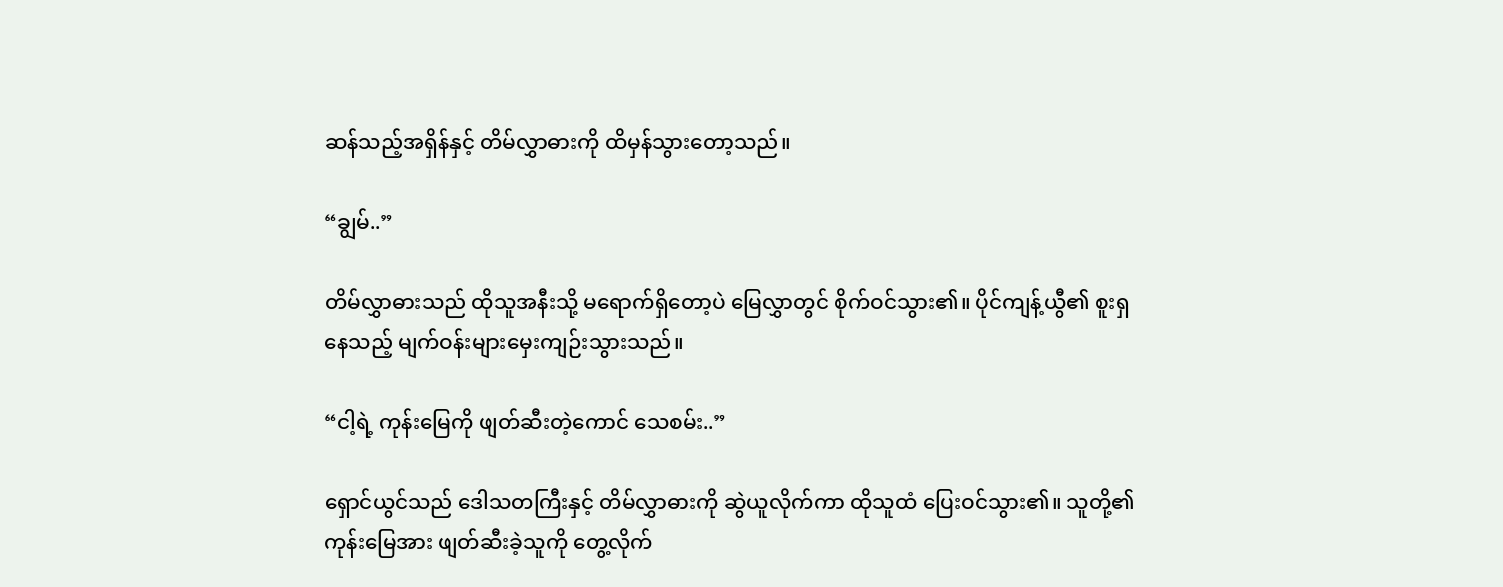ဆန်သည့်အရှိန်နှင့် တိမ်လွှာဓားကို ထိမှန်သွားတော့သည်။

“ချွမ်..”

တိမ်လွှာဓားသည် ထိုသူအနီးသို့ မရောက်ရှိတော့ပဲ မြေလွှာတွင် စိုက်ဝင်သွား၏။ ပိုင်ကျန့်ယွီ၏ စူးရှနေသည့် မျက်ဝန်းများမှေးကျဉ်းသွားသည်။

“ငါ့ရဲ့ ကုန်းမြေကို ဖျတ်ဆီးတဲ့ကောင် သေစမ်း..”

ရှောင်ယွင်သည် ဒေါသတကြီးနှင့် တိမ်လွှာဓားကို ဆွဲယူလိုက်ကာ ထိုသူထံ ပြေးဝင်သွား၏။ သူတို့၏ ကုန်းမြေအား ဖျတ်ဆီးခဲ့သူကို တွေ့လိုက်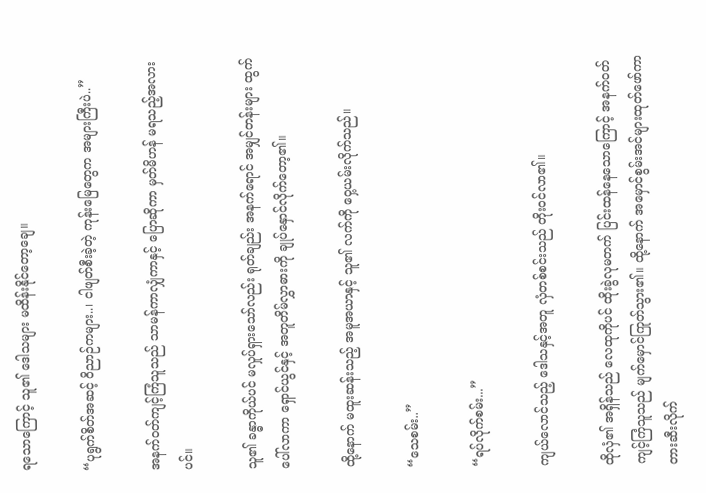ရသောကြောင့် သူ၏ ဒေါသများ မထိန်းနိုင်တော့ချေ။

“ပုရွက်စိတ်အဆင့် ဝိညာဉ်ကများ..၊ ငါဖျတ်စီးခဲ့တဲ့ ကုန်းမြေတွေက အများကြီးပဲ..”

အနက်ဝတ်ကျင့်ကြံသူသည် သာမန်ကာလျှံကာနှင့် ပြောဆိုကာ မှတ်မိဟန် မရသည့်အလားပင်။

သူ၏ ခန္ဓာကိုယ်ပင် မလှုပ်ရှားသော်လည်း ရုတ်ချည်း အနက်ရောင် အမျှင်တန်းများ ထွက်ပေါ်လာကာ ရှောင်ယွင်နှင့် အတူတိမ်လွှာဓားကို ချုပ်နှောင်လိုက်တော့၏။

ထို့နောက် မထူးဆန်းသည့် အမူအယာနှင့် သူ၏ လက်ကို ဝှေ့ယမ်းလိုက်သည်။

“သေစမ်း..”

“ရပ်လိုက်စမ်း...”

ကျယ်လောင်သည့် ဒေါသနှင့်အတူ လှံတစ်စင်းသည် တိုးဝင်လာ၏။

ထိုလှံ၏ အရှိန်သည် လေထုကိုပင် ထိုးခွဲလုမတက် ပြင်းထန်နေသောကြောင့် အနက်ဝတ်ကျင့်ကြံသူသည် မျက်မှောင်ကြုတ်သွား၏။ ထို့နောက် အမှောင်စွမ်းအင်များထုတ်ဖော်ကာ တားဆီးလိုက်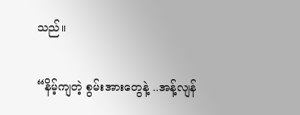သည်။

“နိမ့်ကျတဲ့ စွမ်းအားတွေနဲ့ ..အန့်လျန်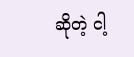ဆိုတဲ့ ငါ့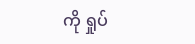ကို ရှုပ်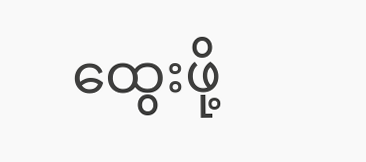ထွေးဖို့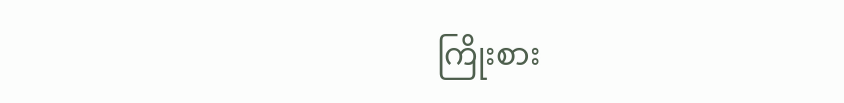ကြိုးစား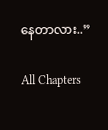နေတာလား..”

All Chapters